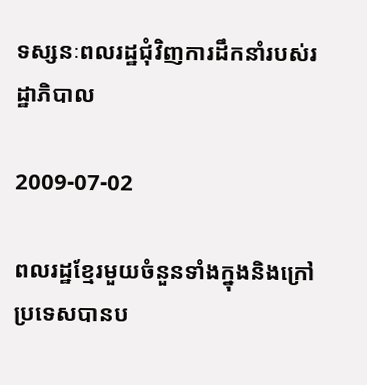ទស្សនៈពលរដ្ឋជុំវិញការដឹកនាំរបស់រដ្ឋាភិបាល

2009-07-02

ពលរដ្ឋខ្មែរមួយចំនួនទាំងក្នុងនិងក្រៅប្រទេសបានប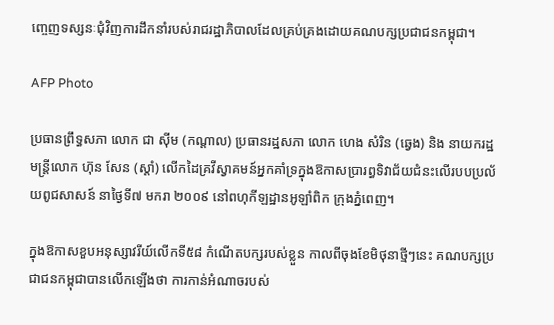ញ្ចេញទស្សនៈជុំវិញការដឹកនាំរបស់រាជរដ្ឋាភិបាលដែលគ្រប់គ្រងដោយគណបក្សប្រជាជនកម្ពុជា។

AFP Photo

ប្រធានព្រឹទ្ធសភា លោក ជា ស៊ីម (កណ្ដាល) ប្រធានរដ្ឋសភា លោក ហេង សំរិន (ឆ្វេង) និង នាយករដ្ឋមន្ត្រីលោក ហ៊ុន សែន (ស្ដាំ) លើកដៃគ្រវីស្វាគមន៍អ្នកគាំទ្រក្នុងឱកាសប្រារព្ធទិវាជ័យជំនះលើរបបប្រល័យពូជសាសន៍ នាថ្ងៃទី៧ មករា ២០០៩ នៅពហុកីឡដ្ឋានអូឡាំពិក ក្រុងភ្នំពេញ។

ក្នុងឱកាសខួបអនុស្សាវរីយ៍លើកទី៥៨ កំណើតបក្សរបស់ខ្លួន កាលពីចុងខែមិថុនាថ្មីៗនេះ គណបក្សប្រជាជនកម្ពុជាបានលើកឡើងថា ការកាន់អំណាចរបស់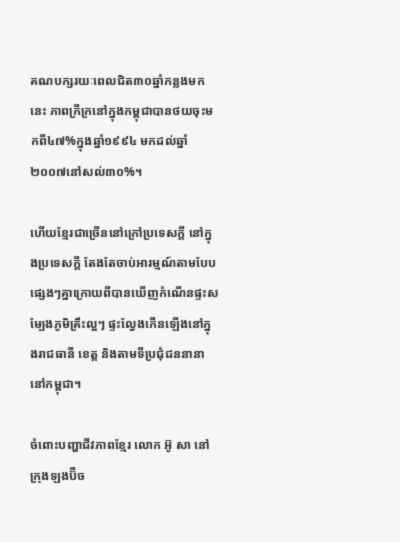គណបក្សរយៈពេលជិត៣០ឆ្នាំកន្លងមកនេះ ភាពក្រីក្រនៅក្នុងកម្ពុជាបានថយចុះមកពី៤៧%ក្នុងឆ្នាំ១៩៩៤ មកដល់ឆ្នាំ២០០៧នៅសល់៣០%។

ហើយខ្មែរជាច្រើននៅក្រៅប្រទេសក្តី នៅក្នុងប្រទេសក្តី តែងតែចាប់អារម្មណ៍តាមបែបផ្សេងៗគ្នាក្រោយពីបានឃើញកំណើនផ្ទះសម្បែងភូមិគ្រឹះល្អៗ ផ្ទះល្វែងកើនឡើងនៅក្នុងរាជធានី ខេត្ត និងតាមទីប្រជុំជននានានៅកម្ពុជា។

ចំពោះបញ្ហាជីវភាពខ្មែរ លោក អ៊ូ សា នៅក្រុងឡងប៊ីច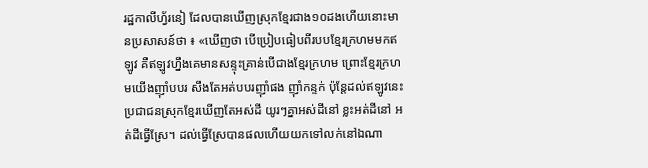រដ្ឋកាលីហ្វ័រនៀ ដែលបានឃើញស្រុកខ្មែរជាង១០ដងហើយនោះមានប្រសាសន៍ថា ៖ «ឃើញថា បើប្រៀបធៀបពីរបបខ្មែរក្រហមមកឥឡូវ គឺឥឡូវហ្នឹងគេមានសន្ទុះគ្រាន់បើជាងខ្មែរក្រហម ព្រោះខ្មែរក្រហមយើងញ៉ាំបបរ សឹងតែអត់បបរញ៉ាំផង ញ៉ាំកន្ទក់ ប៉ុន្តែដល់ឥឡូវនេះ ប្រជាជនស្រុកខ្មែរឃើញតែអស់ដី យូរៗគ្នាអស់ដីនៅ ខ្លះអត់ដីនៅ អត់ដីធ្វើស្រែ។ ដល់ធ្វើស្រែបានផលហើយយកទៅលក់នៅឯណា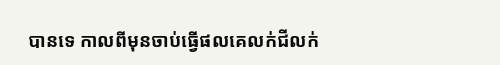បានទេ កាលពីមុនចាប់ធ្វើផលគេលក់ជីលក់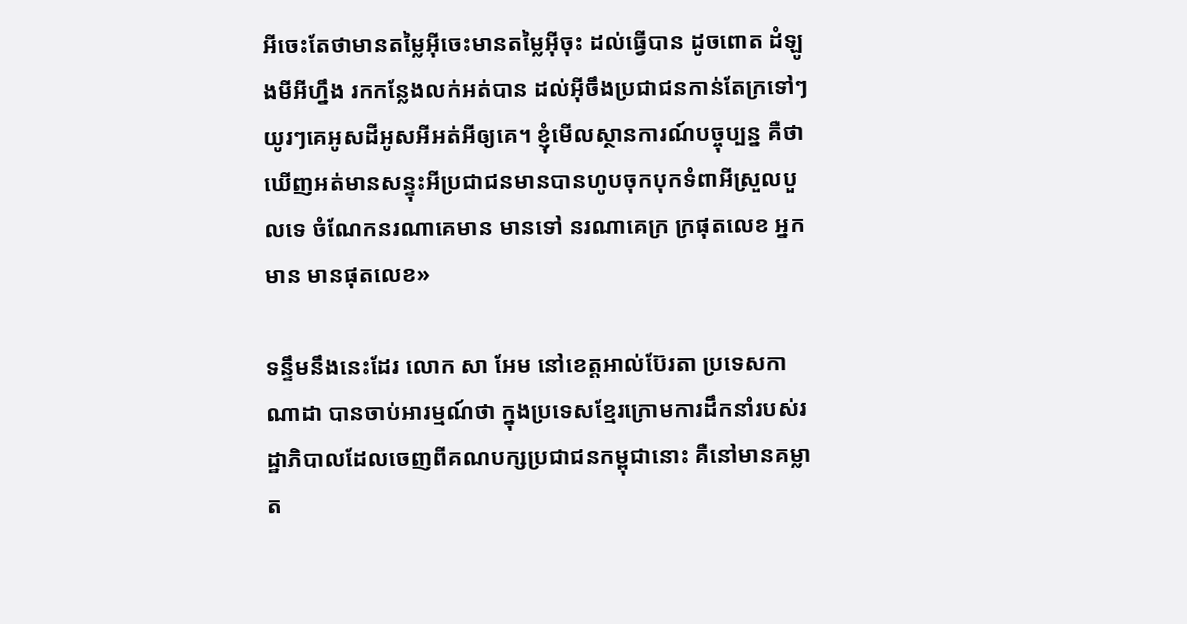អីចេះតែថាមានតម្លៃអ៊ីចេះមានតម្លៃអ៊ីចុះ ដល់ធ្វើបាន ដូចពោត ដំឡូងមីអីហ្នឹង រកកន្លែងលក់អត់បាន ដល់អ៊ីចឹងប្រជាជនកាន់តែក្រទៅៗ យូរៗគេអូសដីអូសអីអត់អីឲ្យគេ។ ខ្ញុំមើលស្ថានការណ៍បច្ចុប្បន្ន គឺថាឃើញអត់មានសន្ទុះអីប្រជាជនមានបានហូបចុកបុកទំពាអីស្រួលបួលទេ ចំណែកនរណាគេមាន មានទៅ នរណាគេក្រ ក្រផុតលេខ អ្នកមាន មានផុតលេខ»

ទន្ទឹមនឹងនេះដែរ លោក សា អែម នៅខេត្តអាល់ប៊ែរតា ប្រទេសកាណាដា បានចាប់អារម្មណ៍ថា ក្នុងប្រទេសខ្មែរក្រោមការដឹកនាំរបស់រដ្ឋាភិបាលដែលចេញពីគណបក្សប្រជាជនកម្ពុជានោះ គឺនៅមានគម្លាត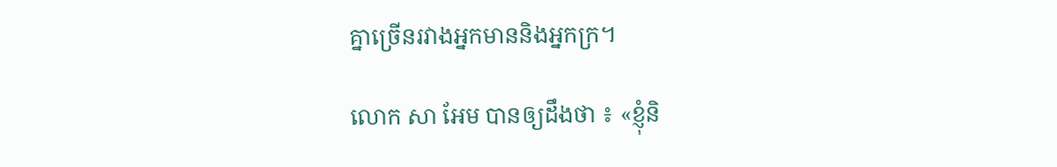គ្នាច្រើនរវាងអ្នកមាននិងអ្នកក្រ។

លោក សា អែម បានឲ្យដឹងថា ៖ «ខ្ញុំនិ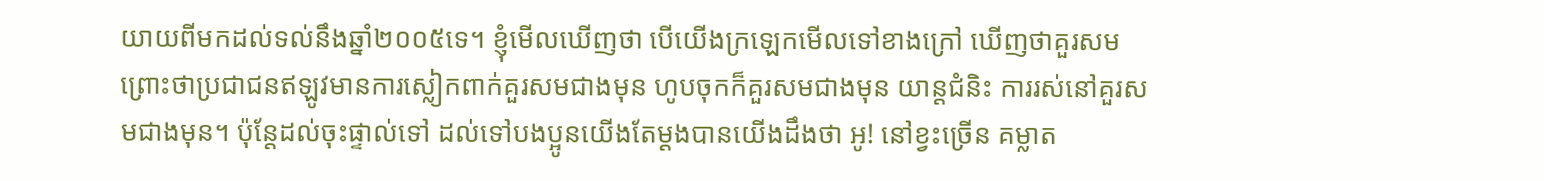យាយពីមកដល់ទល់នឹងឆ្នាំ២០០៥ទេ។ ខ្ញុំមើលឃើញថា បើយើងក្រឡេកមើលទៅខាងក្រៅ ឃើញថាគួរសម ព្រោះថាប្រជាជនឥឡូវមានការស្លៀកពាក់គួរសមជាងមុន ហូបចុកក៏គួរសមជាងមុន យាន្តជំនិះ ការរស់នៅគួរសមជាងមុន។ ប៉ុន្តែដល់ចុះផ្ទាល់ទៅ ដល់ទៅបងប្អូនយើងតែម្ដងបានយើងដឹងថា អូ! នៅខ្វះច្រើន គម្លាត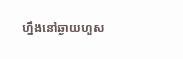ហ្នឹងនៅឆ្ងាយហួស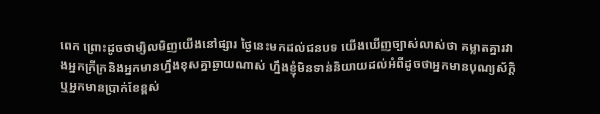ពេក ព្រោះដូចថាម្សិលមិញយើងនៅផ្សារ ថ្ងៃនេះមកដល់ជនបទ យើងឃើញច្បាស់លាស់ថា គម្លាតគ្នារវាងអ្នកក្រីក្រនិងអ្នកមានហ្នឹងខុសគ្នាឆ្ងាយណាស់ ហ្នឹងខ្ញុំមិនទាន់និយាយដល់អំពីដូចថាអ្នកមានបុណ្យស័ក្ដិឬអ្នកមានប្រាក់ខែខ្ពស់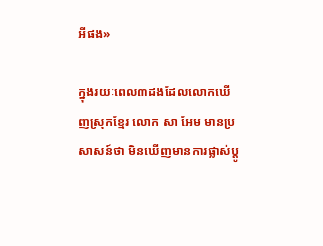អីផង»

ក្នុងរយៈពេល៣ដងដែលលោកឃើញស្រុកខ្មែរ លោក សា អែម មានប្រសាសន៍ថា មិនឃើញមានការផ្លាស់ប្តូ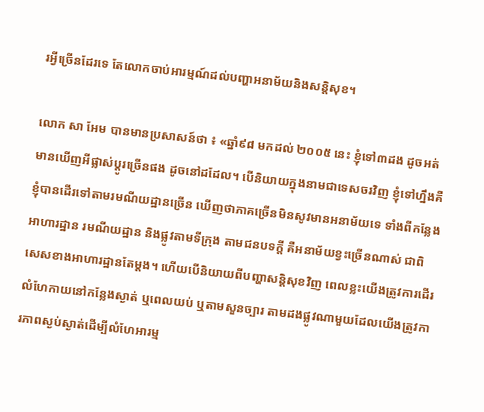រអ្វីច្រើនដែរទេ តែលោកចាប់អារម្មណ៍ដល់បញ្ហាអនាម័យនិងសន្តិសុខ។

លោក សា អែម បានមានប្រសាសន៍ថា ៖ «ឆ្នាំ៩៨ មកដល់ ២០០៥ នេះ ខ្ញុំទៅ៣ដង ដូចអត់មានឃើញអីផ្លាស់ប្ដូរច្រើនផង ដូចនៅដដែល។ បើនិយាយក្នុងនាមជាទេសចរវិញ ខ្ញុំទៅហ្នឹងគឺខ្ញុំបានដើរទៅតាមរមណីយដ្ឋានច្រើន ឃើញថាភាគច្រើនមិនសូវមានអនាម័យទេ ទាំងពីកន្លែងអាហារដ្ឋាន រមណីយដ្ឋាន និងផ្លូវតាមទីក្រុង តាមជនបទក្ដី គឺអនាម័យខ្វះច្រើនណាស់ ជាពិសេសខាងអាហារដ្ឋានតែម្ដង។ ហើយបើនិយាយពីបញ្ហាសន្តិសុខវិញ ពេលខ្លះយើងត្រូវការដើរលំហែកាយនៅកន្លែងស្ងាត់ ឬពេលយប់ ឬតាមសួនច្បារ តាមដងផ្លូវណាមួយដែលយើងត្រូវការភាពស្ងប់ស្ងាត់ដើម្បីលំហែអារម្ម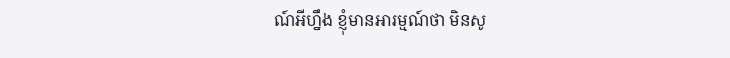ណ៍អីហ្នឹង ខ្ញុំមានអារម្មណ៍ថា មិនសូ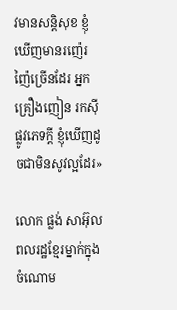វមានសន្តិសុខ ខ្ញុំឃើញមានរញ៉េរញ៉ៃច្រើនដែរ អ្នកគ្រឿងញៀន រកស៊ីផ្លូវភេទក្ដី ខ្ញុំឃើញដូចជាមិនសូវល្អដែរ»

លោក ផ្លង់ សាអ៊ុល ពលរដ្ឋខ្មែរម្នាក់ក្នុងចំណោម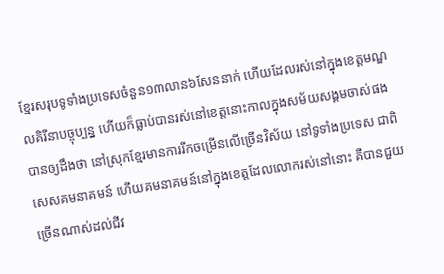ខ្មែរសរុបទូទាំងប្រទេសចំនួន១៣លាន៦សែននាក់ ហើយដែលរស់នៅក្នុងខេត្តមណ្ឌលគិរីនាបច្ចុប្បន្ន ហើយក៏ធ្លាប់បានរស់នៅខេត្តនោះកាលក្នុងសម័យសង្គមចាស់ផង បានឲ្យដឹងថា នៅស្រុកខ្មែរមានការរីកចម្រើនលើច្រើនវិស័យ នៅទូទាំងប្រទេស ជាពិសេសគមនាគមន៍ ហើយគមនាគមន៍នៅក្នុងខេត្តដែលលោករស់នៅនោះ គឺបានជួយច្រើនណាស់ដល់ជីវ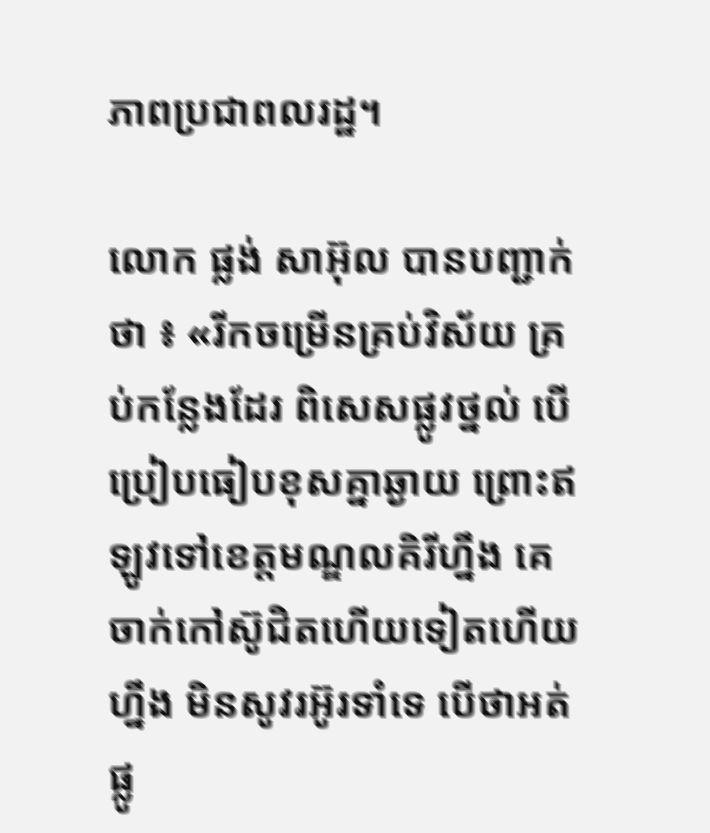ភាពប្រជាពលរដ្ឋ។

លោក ផ្លង់ សាអ៊ុល បានបញ្ជាក់ថា ៖ «រីកចម្រើនគ្រប់វិស័យ គ្រប់កន្លែងដែរ ពិសេសផ្លូវថ្នល់ បើប្រៀបធៀបខុសគ្នាឆ្ងាយ ព្រោះឥឡូវទៅខេត្តមណ្ឌលគិរីហ្នឹង គេចាក់កៅស៊ូជិតហើយទៀតហើយហ្នឹង មិនសូវរអ៊ូរទាំទេ បើថាអត់ផ្លូ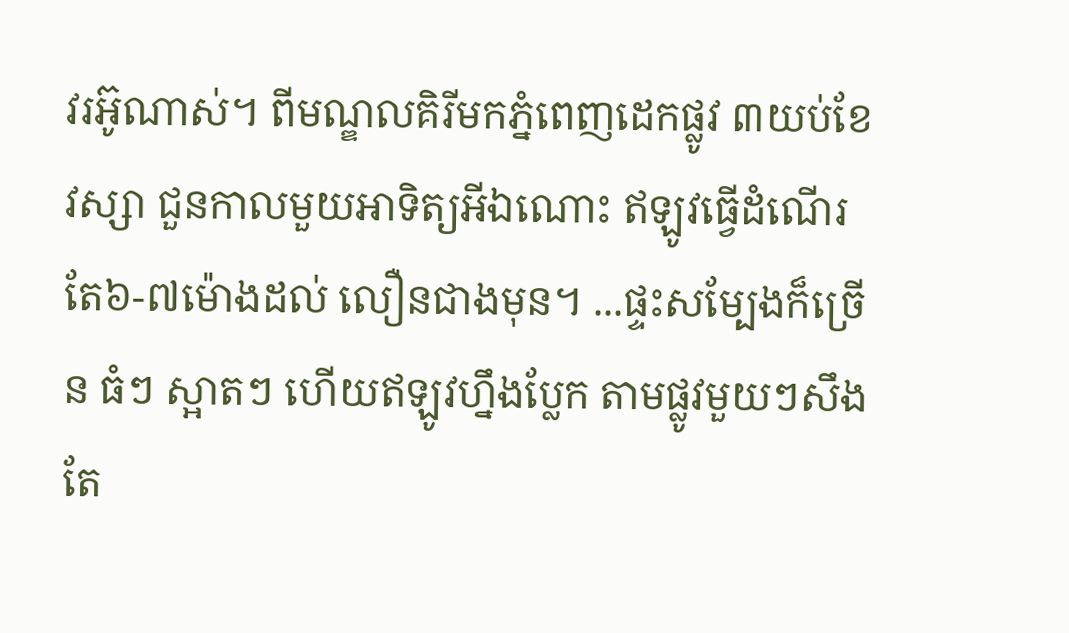វរអ៊ូណាស់។ ពីមណ្ឌលគិរីមកភ្នំពេញដេកផ្លូវ ៣យប់ខែវស្សា ជួនកាលមួយអាទិត្យអីឯណោះ ឥឡូវធ្វើដំណើរតែ៦-៧ម៉ោងដល់ លឿនជាងមុន។ ...ផ្ទះសម្បែងក៏ច្រើន ធំៗ ស្អាតៗ ហើយឥឡូវហ្នឹងប្លែក តាមផ្លូវមួយៗសឹងតែ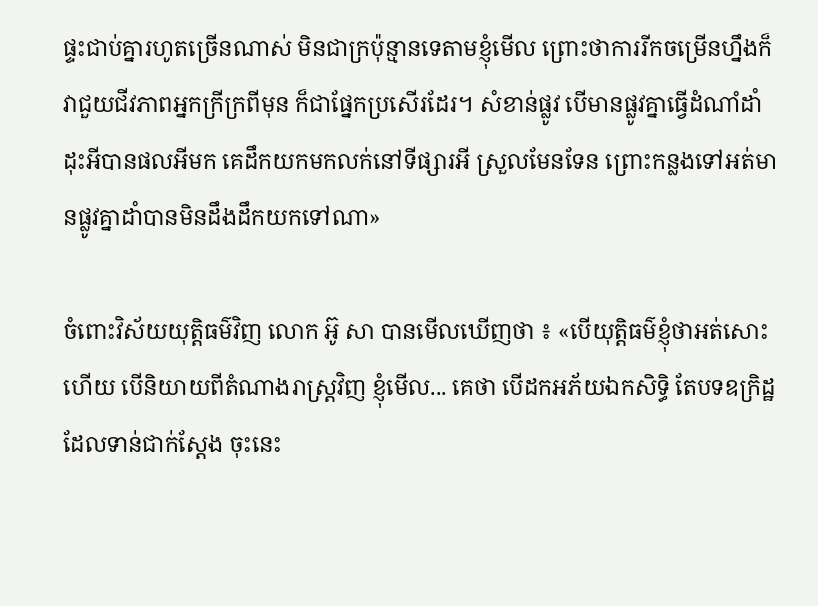ផ្ទះជាប់គ្នារហូតច្រើនណាស់ មិនជាក្រប៉ុន្មានទេតាមខ្ញុំមើល ព្រោះថាការរីកចម្រើនហ្នឹងក៏វាជួយជីវភាពអ្នកក្រីក្រពីមុន ក៏ជាផ្នែកប្រសើរដែរ។ សំខាន់ផ្លូវ បើមានផ្លូវគ្នាធ្វើដំណាំដាំដុះអីបានផលអីមក គេដឹកយកមកលក់នៅទីផ្សារអី ស្រួលមែនទែន ព្រោះកន្លងទៅអត់មានផ្លូវគ្នាដាំបានមិនដឹងដឹកយកទៅណា»

ចំពោះវិស័យយុត្តិធម៌វិញ លោក អ៊ូ សា បានមើលឃើញថា ៖ «បើយុត្តិធម៌ខ្ញុំថាអត់សោះហើយ បើនិយាយពីតំណាងរាស្រ្ដវិញ ខ្ញុំមើល... គេថា បើដកអភ័យឯកសិទ្ធិ តែបទឧក្រិដ្ឋដែលទាន់ជាក់ស្ដែង ចុះនេះ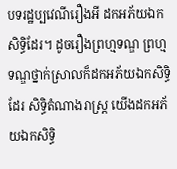បទរដ្ឋប្បវេណីរឿងអី ដកអភ័យឯកសិទ្ធិដែរ។ ដូចរឿងព្រហ្មទណ្ឌ ព្រហ្មទណ្ឌថ្នាក់ស្រាលក៏ដកអភ័យឯកសិទ្ធិដែរ សិទ្ធិតំណាងរាស្រ្ដ យើងដកអភ័យឯកសិទ្ធិ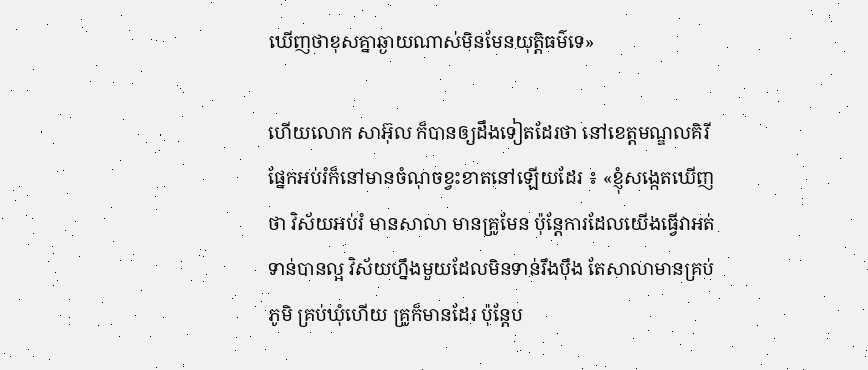ឃើញថាខុសគ្នាឆ្ងាយណាស់មិនមែនយុត្តិធម៌ទេ»

ហើយលោក សាអ៊ុល ក៏បានឲ្យដឹងទៀតដែរថា នៅខេត្តមណ្ឌលគិរី ផ្នែកអប់រំក៏នៅមានចំណុចខ្វះខាតនៅឡើយដែរ ៖ «ខ្ញុំសង្កេតឃើញថា វិស័យអប់រំ មានសាលា មានគ្រូមែន ប៉ុន្តែការដែលយើងធ្វើវាអត់ទាន់បានល្អ វិស័យហ្នឹងមួយដែលមិនទាន់រឹងប៉ឹង តែសាលាមានគ្រប់ភូមិ គ្រប់ឃុំហើយ គ្រូក៏មានដែរ ប៉ុន្តែប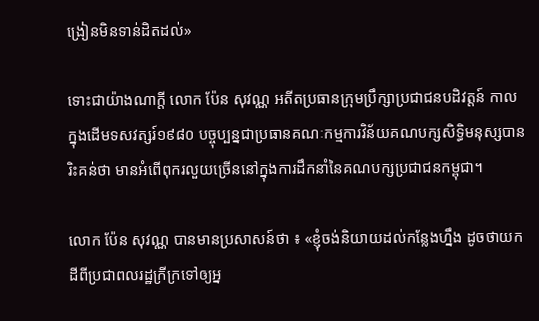ង្រៀនមិនទាន់ដិតដល់»

ទោះជាយ៉ាងណាក្តី លោក ប៉ែន សុវណ្ណ អតីតប្រធានក្រុមប្រឹក្សាប្រជាជនបដិវត្តន៍ កាលក្នុងដើមទសវត្សរ៍១៩៨០ បច្ចុប្បន្នជាប្រធានគណៈកម្មការវិន័យគណបក្សសិទ្ធិមនុស្សបានរិះគន់ថា មានអំពើពុករលួយច្រើននៅក្នុងការដឹកនាំនៃគណបក្សប្រជាជនកម្ពុជា។

លោក ប៉ែន សុវណ្ណ បានមានប្រសាសន៍ថា ៖ «ខ្ញុំចង់និយាយដល់កន្លែងហ្នឹង ដូចថាយកដីពីប្រជាពលរដ្ឋក្រីក្រទៅឲ្យអ្ន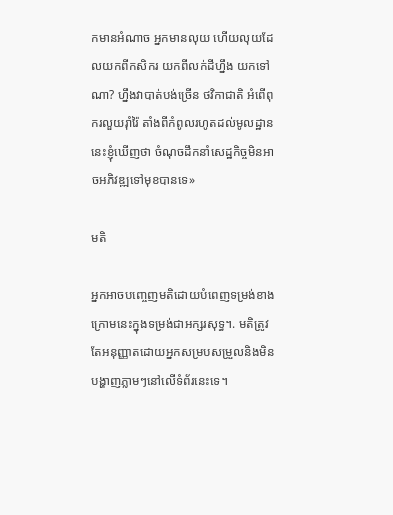កមានអំណាច អ្នកមានលុយ ហើយលុយដែលយកពីកសិករ យកពីលក់ដីហ្នឹង យកទៅណា? ហ្នឹងវាបាត់បង់ច្រើន ថវិកាជាតិ អំពើពុករលួយរ៉ាំរ៉ៃ តាំងពីកំពូលរហូតដល់មូលដ្ឋាន នេះខ្ញុំឃើញថា ចំណុចដឹកនាំសេដ្ឋកិច្ចមិនអាចអភិវឌ្ឍទៅមុខបានទេ»

មតិ

អ្នកអាចបញ្ចេញមតិដោយបំពេញទម្រង់ខាងក្រោមនេះក្នុងទម្រង់ជាអក្សរសុទ្ធ។. មតិត្រូវតែអនុញ្ញាតដោយអ្នកសម្របសម្រួលនិងមិនបង្ហាញភ្លាមៗនៅលើទំព័រនេះទេ។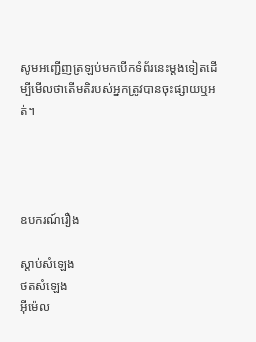សូមអញ្ជើញត្រឡប់មកបើកទំព័រនេះម្ដងទៀតដើម្បីមើលថាតើមតិរបស់អ្នកត្រូវបានចុះផ្សាយឬអត់។




ឧបករណ៍រឿង

ស្តាប់សំឡេង
ថតសំឡេង
អ៊ីម៉េល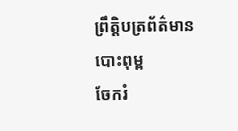ព្រឹត្តិបត្រព័ត៌មាន
បោះពុម្ព
ចែករំ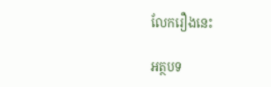លែករឿងនេះ

អត្ថបទ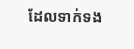ដែលទាក់ទង